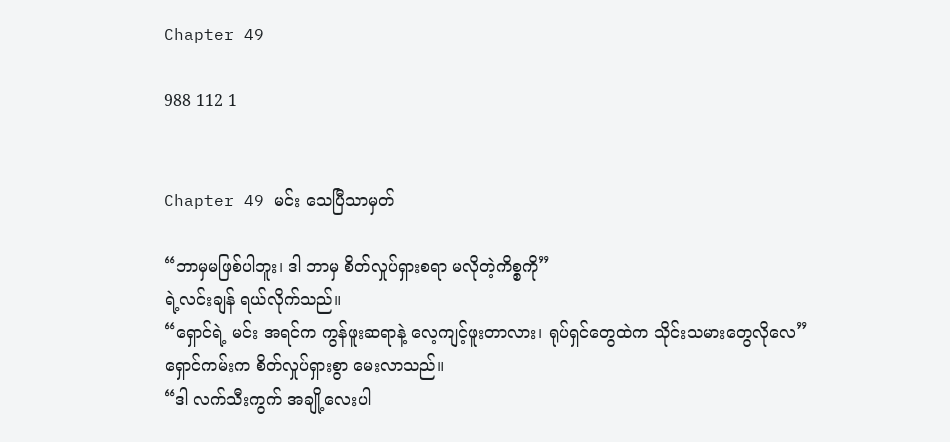Chapter 49

988 112 1


Chapter 49 မင်း သေပြီသာမှတ်

“ဘာမှမဖြစ်ပါဘူး၊ ဒါ ဘာမှ စိတ်လှုပ်ရှားစရာ မလိုတဲ့ကိစ္စကို”
ရဲ့လင်းချန် ရယ်လိုက်သည်။
“ရှောင်ရဲ့ မင်း အရင်က ကွန်ဖူးဆရာနဲ့ လေ့ကျင့်ဖူးတာလား၊ ရုပ်ရှင်တွေထဲက သိုင်းသမားတွေလိုလေ”
ရှောင်ကမ်းက စိတ်လှုပ်ရှားစွာ မေးလာသည်။
“ဒါ လက်သီးကွက် အချို့လေးပါ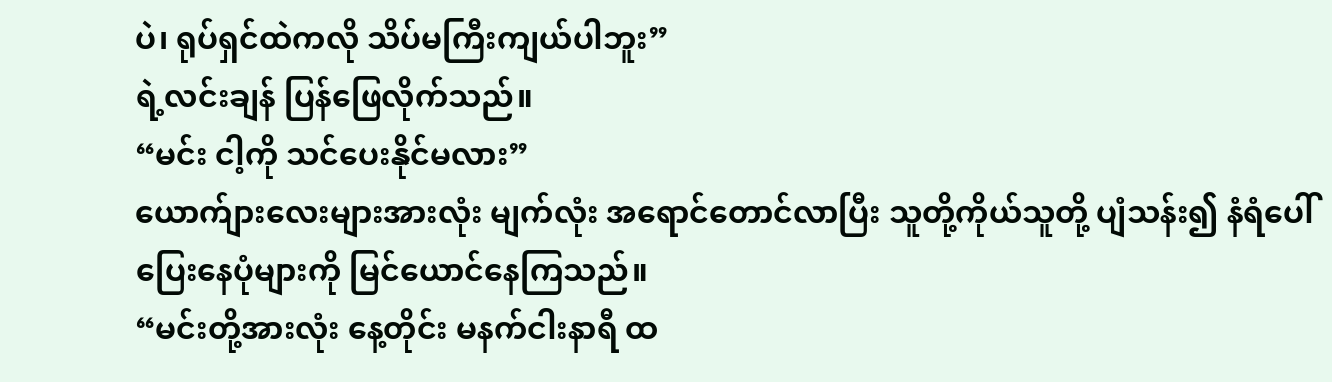ပဲ၊ ရုပ်ရှင်ထဲကလို သိပ်မကြီးကျယ်ပါဘူး”
ရဲ့လင်းချန် ပြန်ဖြေလိုက်သည်။
“မင်း ငါ့ကို သင်ပေးနိုင်မလား”
ယောက်ျားလေးများအားလုံး မျက်လုံး အရောင်တောင်လာပြီး သူတို့ကိုယ်သူတို့ ပျံသန်း၍ နံရံပေါ် ပြေးနေပုံများကို မြင်ယောင်နေကြသည်။
“မင်းတို့အားလုံး နေ့တိုင်း မနက်ငါးနာရီ ထ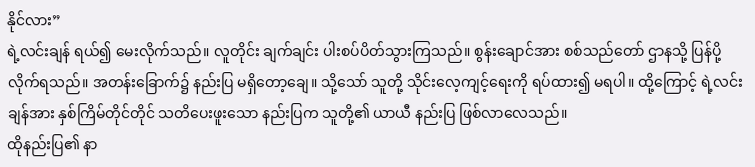နိုင်လား”
ရဲ့လင်းချန် ရယ်၍ မေးလိုက်သည်။ လူတိုင်း ချက်ချင်း ပါးစပ်ပိတ်သွားကြသည်။ စွန်းချောင်အား စစ်သည်တော် ဌာနသို့ ပြန်ပို့လိုက်ရသည်။ အတန်းခြောက်၌ နည်းပြ မရှိတော့ချေ။ သို့သော် သူတို့ သိုင်းလေ့ကျင့်ရေးကို ရပ်ထား၍ မရပါ။ ထို့ကြောင့် ရဲ့လင်းချန်အား နှစ်ကြိမ်တိုင်တိုင် သတိပေးဖူးသော နည်းပြက သူတို့၏ ယာယီ နည်းပြ ဖြစ်လာလေသည်။
ထိုနည်းပြ၏ နာ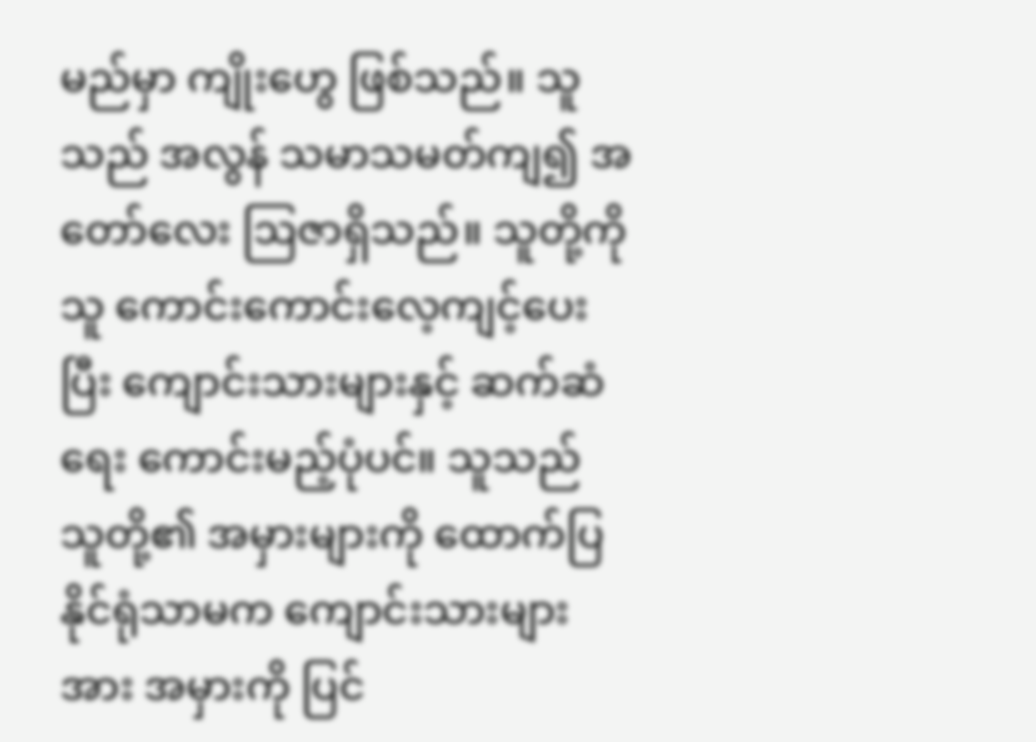မည်မှာ ကျိုးဟွေ ဖြစ်သည်။ သူသည် အလွန် သမာသမတ်ကျ၍ အတော်လေး ဩဇာရှိသည်။ သူတို့ကို သူ ကောင်းကောင်းလေ့ကျင့်ပေးပြီး ကျောင်းသားများနှင့် ဆက်ဆံရေး ကောင်းမည့်ပုံပင်။ သူသည် သူတို့၏ အမှားများကို ထောက်ပြနိုင်ရုံသာမက ကျောင်းသားများအား အမှားကို ပြင်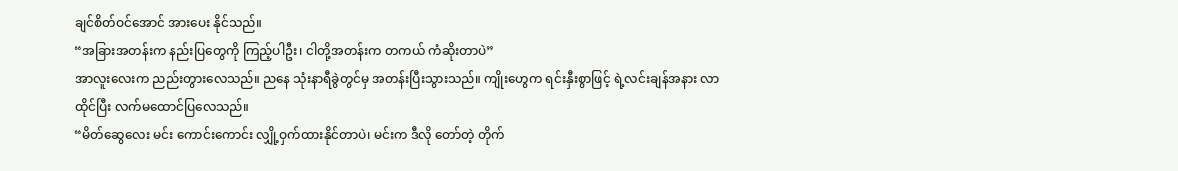ချင်စိတ်ဝင်အောင် အားပေး နိုင်သည်။
“အခြားအတန်းက နည်းပြတွေကို ကြည့်ပါဦး၊ ငါတို့အတန်းက တကယ် ကံဆိုးတာပဲ”
အာလူးလေးက ညည်းတွားလေသည်။ ညနေ သုံးနာရီခွဲတွင်မှ အတန်းပြီးသွားသည်။ ကျိုးဟွေက ရင်းနှီးစွာဖြင့် ရဲ့လင်းချန်အနား လာထိုင်ပြီး လက်မထောင်ပြလေသည်။
“မိတ်ဆွေလေး မင်း ကောင်းကောင်း လျှို့ဝှက်ထားနိုင်တာပဲ၊ မင်းက ဒီလို တော်တဲ့ တိုက်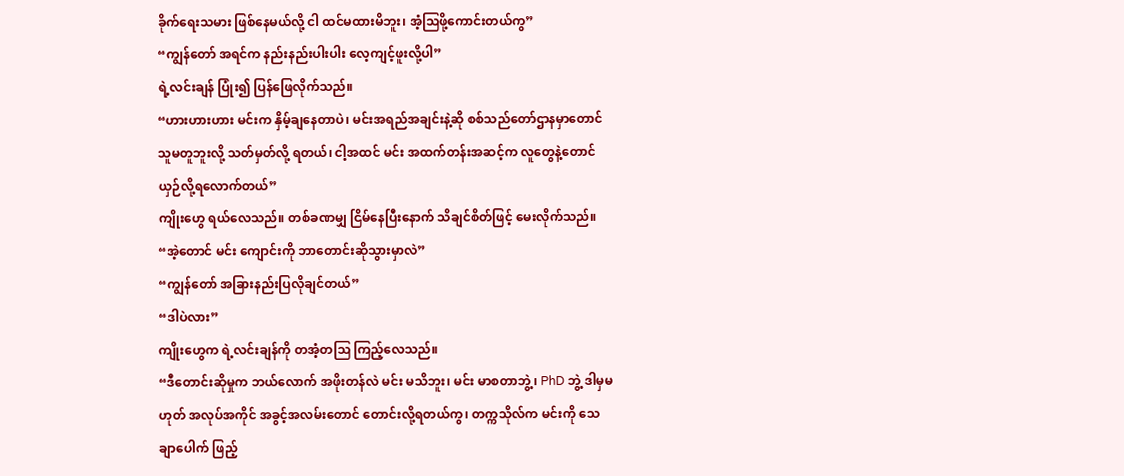ခိုက်ရေးသမား ဖြစ်နေမယ်လို့ ငါ ထင်မထားမိဘူး၊ အံ့ဩဖို့ကောင်းတယ်ကွ”
“ကျွန်တော် အရင်က နည်းနည်းပါးပါး လေ့ကျင့်ဖူးလို့ပါ”
ရဲ့လင်းချန် ပြုံး၍ ပြန်ဖြေလိုက်သည်။
“ဟားဟားဟား မင်းက နှိမ့်ချနေတာပဲ၊ မင်းအရည်အချင်းနဲ့ဆို စစ်သည်တော်ဌာနမှာတောင် သူမတူဘူးလို့ သတ်မှတ်လို့ ရတယ်၊ ငါ့အထင် မင်း အထက်တန်းအဆင့်က လူတွေနဲ့တောင် ယှဉ်လို့ရလောက်တယ်”
ကျိုးဟွေ ရယ်လေသည်။ တစ်ခဏမျှ ငြိမ်နေပြီးနောက် သိချင်စိတ်ဖြင့် မေးလိုက်သည်။
“အဲ့တောင် မင်း ကျောင်းကို ဘာတောင်းဆိုသွားမှာလဲ”
“ကျွန်တော် အခြားနည်းပြလိုချင်တယ်”
“ဒါပဲလား”
ကျိုးဟွေက ရဲ့လင်းချန်ကို တအံ့တဩ ကြည့်လေသည်။
“ဒီတောင်းဆိုမှုက ဘယ်လောက် အဖိုးတန်လဲ မင်း မသိဘူး၊ မင်း မာစတာဘွဲ့၊ PhD ဘွဲ့ ဒါမှမဟုတ် အလုပ်အကိုင် အခွင့်အလမ်းတောင် တောင်းလို့ရတယ်ကွ၊ တက္ကသိုလ်က မင်းကို သေချာပေါက် ဖြည့်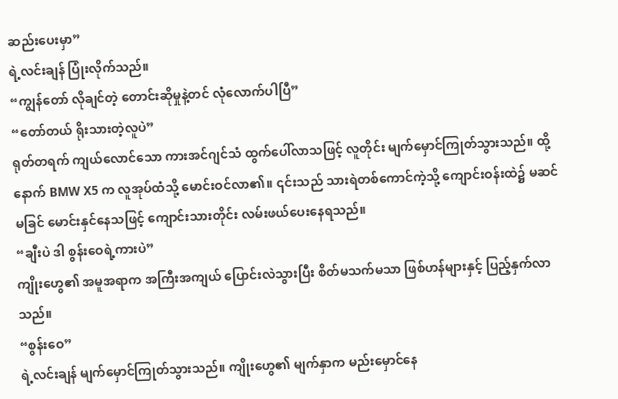ဆည်းပေးမှာ”
ရဲ့လင်းချန် ပြုံးလိုက်သည်။
“ကျွန်တော် လိုချင်တဲ့ တောင်းဆိုမှုနဲ့တင် လုံလောက်ပါပြီ”
“တော်တယ် ရိုးသားတဲ့လူပဲ”
ရုတ်တရက် ကျယ်လောင်သော ကားအင်ဂျင်သံ ထွက်ပေါ်လာသဖြင့် လူတိုင်း မျက်မှောင်ကြုတ်သွားသည်။ ထို့နောက် BMW X5 က လူအုပ်ထံသို့ မောင်းဝင်လာ၏။ ၎င်းသည် သားရဲတစ်ကောင်ကဲ့သို့ ကျောင်းဝန်းထဲ၌ မဆင်မခြင် မောင်းနှင်နေသဖြင့် ကျောင်းသားတိုင်း လမ်းဖယ်ပေးနေရသည်။
“ချီးပဲ ဒါ စွန်းဝေရဲ့ကားပဲ”
ကျိုးဟွေ၏ အမူအရာက အကြီးအကျယ် ပြောင်းလဲသွားပြီး စိတ်မသက်မသာ ဖြစ်ဟန်များနှင့် ပြည့်နှက်လာသည်။
“စွန်းဝေ”
ရဲ့လင်းချန် မျက်မှောင်ကြုတ်သွားသည်။ ကျိုးဟွေ၏ မျက်နှာက မည်းမှောင်နေ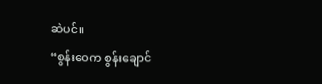ဆဲပင်။
“စွန်းဝေက စွန်းချောင်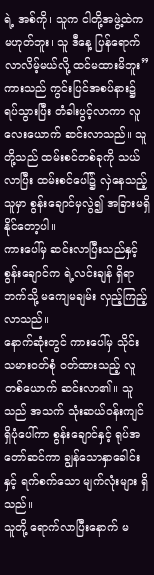ရဲ့ အစ်ကို၊ သူက ငါတို့အဖွဲ့ထဲက မဟုတ်ဘူး၊ သူ ဒီနေ့ ပြန်ရောက်လာလိမ့်မယ်လို့ ထင်မထားမိဘူး”
ကားသည် ကွင်းပြင်အစပ်နား၌ ရပ်သွားပြီး တံခါးပွင့်လာကာ လူလေးယောက် ဆင်းလာသည်။ သူတို့သည် ထမ်းစင်တစ်ခုကို သယ်လာပြီး ထမ်းစင်ပေါ်၌ လှဲနေသည့်သူမှာ စွန်းချောင်မှလွဲ၍ အခြားမရှိနိုင်တော့ပါ။
ကားပေါ်မှ ဆင်းလာပြီးသည်နှင့် စွန်းချောင်က ရဲ့လင်းချန် ရှိရာဘက်သို့ မကျေမချမ်း လှည့်ကြည့်လာသည်။
နောက်ဆုံးတွင် ကားပေါ်မှ သိုင်းသမားဝတ်စုံ ဝတ်ထားသည့် လူတစ်ယောက် ဆင်းလာ၏။ သူသည် အသက် သုံးဆယ်ဝန်းကျင် ရှိပုံပေါ်ကာ စွန်းချောင်နှင့် ရုပ်အတော်ဆင်ကာ ချွန်သောနှာခေါင်းနှင့် ရက်စက်သော မျက်လုံးများ ရှိသည်။
သူတို့ ရောက်လာပြီးနောက် မ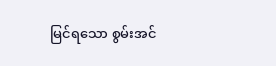မြင်ရသော စွမ်းအင်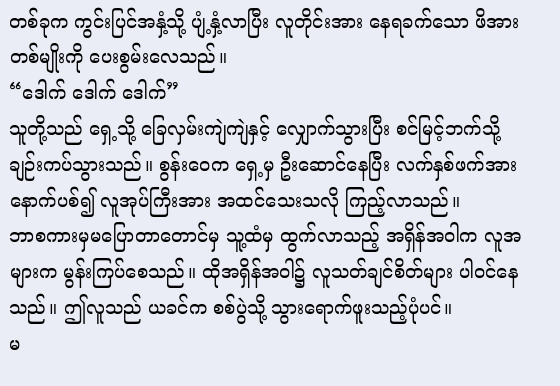တစ်ခုက ကွင်းပြင်အနှံ့သို့ ပျံ့နှံ့လာပြီး လူတိုင်းအား နေရခက်သော ဖိအားတစ်မျိုးကို ပေးစွမ်းလေသည်။
“ဒေါက် ဒေါက် ဒေါက်”
သူတို့သည် ရှေ့သို့ ခြေလှမ်းကျဲကျဲနှင့် လျှောက်သွားပြီး စင်မြင့်ဘက်သို့ ချဉ်းကပ်သွားသည်။ စွန်းဝေက ရှေ့မှ ဦးဆောင်နေပြီး လက်နှစ်ဖက်အား နောက်ပစ်၍ လူအုပ်ကြီးအား အထင်သေးသလို ကြည့်လာသည်။
ဘာစကားမှမပြောတာတောင်မှ သူ့ထံမှ ထွက်လာသည့် အရှိန်အဝါက လူအများက မွန်းကြပ်စေသည်။ ထိုအရှိန်အဝါ၌ လူသတ်ချင်စိတ်များ ပါဝင်နေသည်။ ဤလူသည် ယခင်က စစ်ပွဲသို့ သွားရောက်ဖူးသည့်ပုံပင်။
မ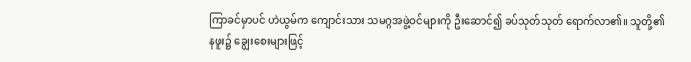ကြာခင်မှာပင် ဟဲယွမ်က ကျောင်းသား သမဂ္ဂအဖွဲ့ဝင်များကို ဦးဆောင်၍ ခပ်သုတ်သုတ် ရောက်လာ၏။ သူတို့၏ နဖူး၌ ချွေးစေးများဖြင့်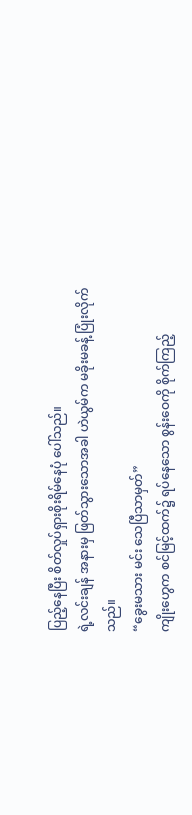ပြည့်နေပြီး စိတ်လှုပ်ရှားစိုးရိမ်နေပုံ ပေါ်သည်။
ရဲ့လင်းချန် အနားမှ ဖြတ်သွားသောအခါ ဟဲယွမ်က မခိုးမခန့် ပြုံးလိုက်သည်။
“ခွေးမသား မင်း သေပြီသာမှတ်”
ကျိုးဟွေက စင်မြင့်ထက်၌ ရပ်နေသော စွန်းဝေကို စိုက်ကြည့်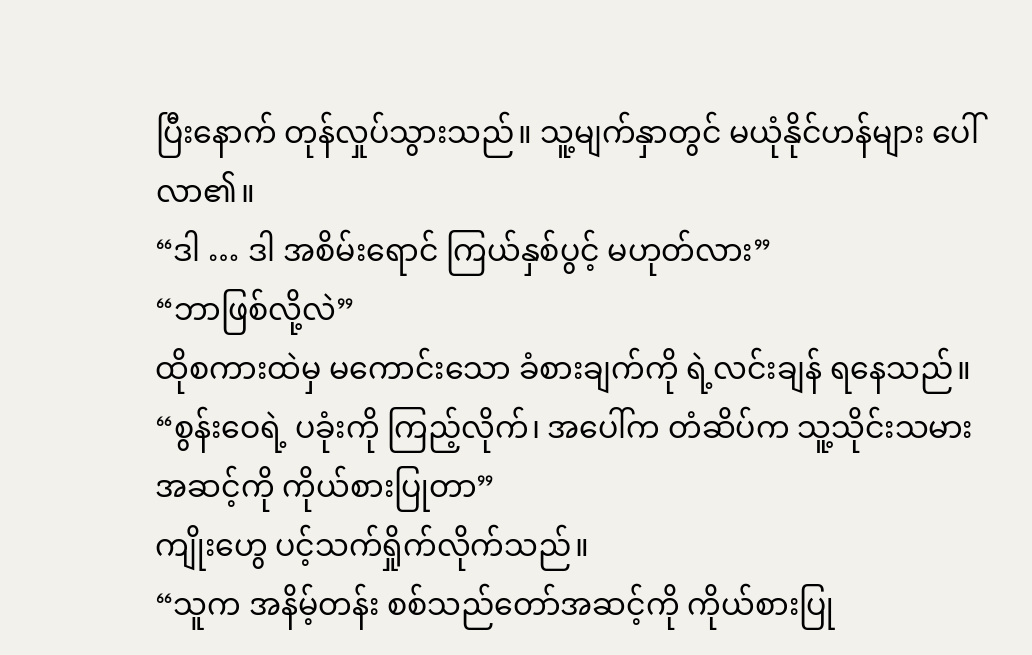ပြီးနောက် တုန်လှုပ်သွားသည်။ သူ့မျက်နှာတွင် မယုံနိုင်ဟန်များ ပေါ်လာ၏။
“ဒါ … ဒါ အစိမ်းရောင် ကြယ်နှစ်ပွင့် မဟုတ်လား”
“ဘာဖြစ်လို့လဲ”
ထိုစကားထဲမှ မကောင်းသော ခံစားချက်ကို ရဲ့လင်းချန် ရနေသည်။
“စွန်းဝေရဲ့ ပခုံးကို ကြည့်လိုက်၊ အပေါ်က တံဆိပ်က သူ့သိုင်းသမားအဆင့်ကို ကိုယ်စားပြုတာ”
ကျိုးဟွေ ပင့်သက်ရှိုက်လိုက်သည်။
“သူက အနိမ့်တန်း စစ်သည်တော်အဆင့်ကို ကိုယ်စားပြု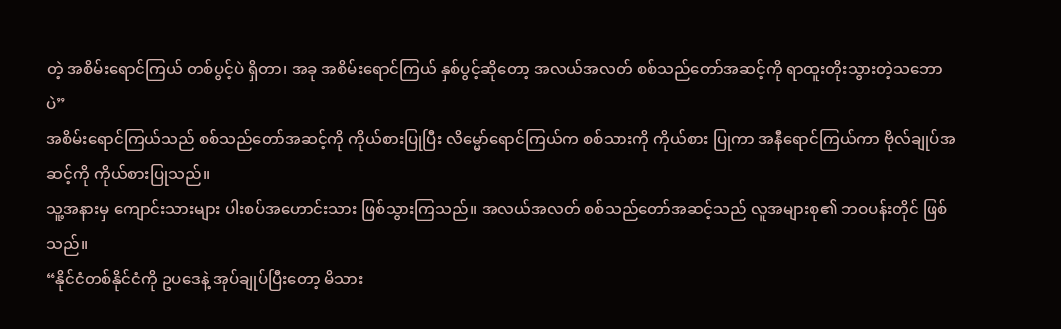တဲ့ အစိမ်းရောင်ကြယ် တစ်ပွင့်ပဲ ရှိတာ၊ အခု အစိမ်းရောင်ကြယ် နှစ်ပွင့်ဆိုတော့ အလယ်အလတ် စစ်သည်တော်အဆင့်ကို ရာထူးတိုးသွားတဲ့သဘောပဲ”
အစိမ်းရောင်ကြယ်သည် စစ်သည်တော်အဆင့်ကို ကိုယ်စားပြုပြီး လိမ္မော်ရောင်ကြယ်က စစ်သားကို ကိုယ်စား ပြုကာ အနီရောင်ကြယ်ကာ ဗိုလ်ချုပ်အဆင့်ကို ကိုယ်စားပြုသည်။
သူ့အနားမှ ကျောင်းသားများ ပါးစပ်အဟောင်းသား ဖြစ်သွားကြသည်။ အလယ်အလတ် စစ်သည်တော်အဆင့်သည် လူအများစု၏ ဘဝပန်းတိုင် ဖြစ်သည်။
“နိုင်ငံတစ်နိုင်ငံကို ဥပဒေနဲ့ အုပ်ချုပ်ပြီးတော့ မိသား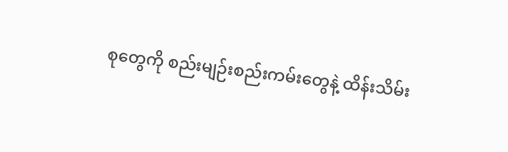စုတွေကို စည်းမျဉ်းစည်းကမ်းတွေနဲ့ ထိန်းသိမ်း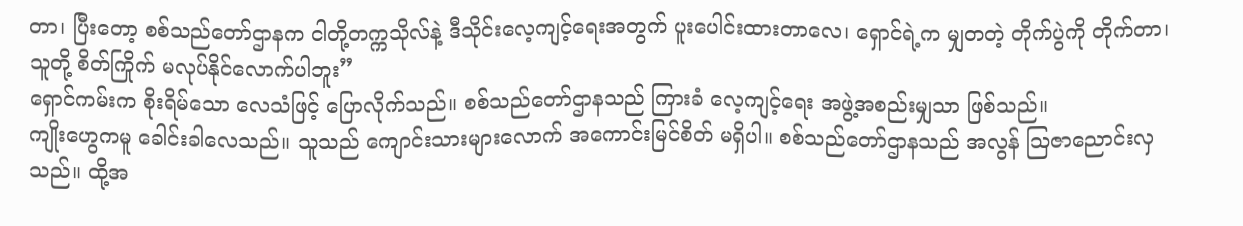တာ၊ ပြီးတော့ စစ်သည်တော်ဌာနက ငါတို့တက္ကသိုလ်နဲ့ ဒီသိုင်းလေ့ကျင့်ရေးအတွက် ပူးပေါင်းထားတာလေ၊ ရှောင်ရဲ့က မျှတတဲ့ တိုက်ပွဲကို တိုက်တာ၊ သူတို့ စိတ်ကြိုက် မလုပ်နိုင်လောက်ပါဘူး”
ရှောင်ကမ်းက စိုးရိမ်သော လေသံဖြင့် ပြောလိုက်သည်။ စစ်သည်တော်ဌာနသည် ကြားခံ လေ့ကျင့်ရေး အဖွဲ့အစည်းမျှသာ ဖြစ်သည်။
ကျိုးဟွေကမူ ခေါင်းခါလေသည်။ သူသည် ကျောင်းသားများလောက် အကောင်းမြင်စိတ် မရှိပါ။ စစ်သည်တော်ဌာနသည် အလွန် ဩဇာညောင်းလှသည်။ ထို့အ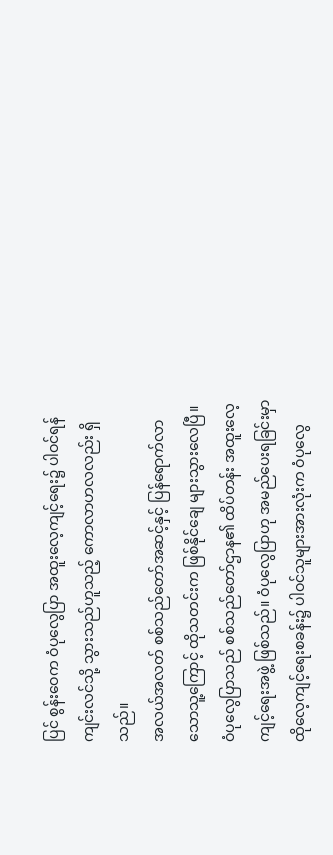ပြင် စွန်းဝေက ဝံပုလွေပြာ အထူးလေ့ကျင့်ရေး၌ ပါဝင်ရန် ကျင်းလင်သို့ သွားသည်ဟူသည့် ကောလာဟလလည်း ရှိသည်။
အလယ်အလတ် စစ်သည်တော်အဆင့်နှင့် ပြန်ရောက်လာသောသူ့ကြောင့် ထိုသတင်းက ဖြစ်နိုင်ချေ များသွားလေပြီ။
ဝံပုလွေပြာသည် စစ်သည်တော်ဌာန၏ ထိပ်တန်း အထူးလေ့ကျင့်ရေးအဖွဲ့ ဖြစ်သည်။ ဝံပုလွေပြာဟု အမည်ပေးရခြင်းမှာ ထိုလေ့ကျင့်ရေးစခန်း၌ ပါဝင်သူများအားလုံးက ဝံပုလွေ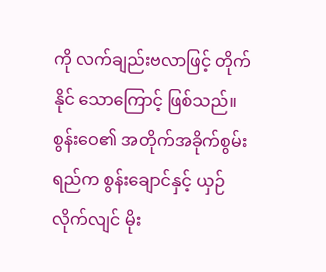ကို လက်ချည်းဗလာဖြင့် တိုက်နိုင် သောကြောင့် ဖြစ်သည်။
စွန်းဝေ၏ အတိုက်အခိုက်စွမ်းရည်က စွန်းချောင်နှင့် ယှဉ်လိုက်လျင် မိုး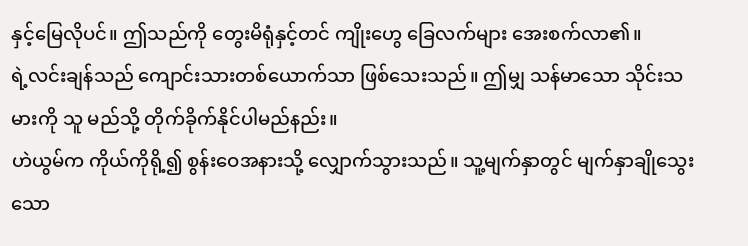နှင့်မြေလိုပင်။ ဤသည်ကို တွေးမိရုံနှင့်တင် ကျိုးဟွေ ခြေလက်များ အေးစက်လာ၏။
ရဲ့လင်းချန်သည် ကျောင်းသားတစ်ယောက်သာ ဖြစ်သေးသည်။ ဤမျှ သန်မာသော သိုင်းသမားကို သူ မည်သို့ တိုက်ခိုက်နိုင်ပါမည်နည်း။
ဟဲယွမ်က ကိုယ်ကိုရို့၍ စွန်းဝေအနားသို့ လျှောက်သွားသည်။ သူ့မျက်နှာတွင် မျက်နှာချိုသွေးသော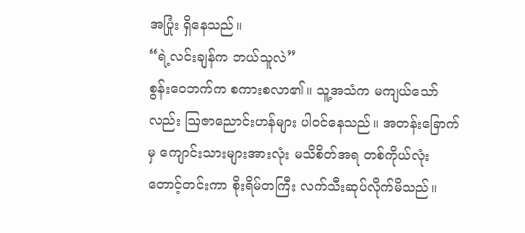အပြုံး ရှိနေသည်။
“ရဲ့လင်းချန်က ဘယ်သူလဲ”
စွန်းဝေဘက်က စကားစလာ၏။ သူ့အသံက မကျယ်သော်လည်း ဩဇာညောင်းဟန်များ ပါဝင်နေသည်။ အတန်းခြောက်မှ ကျောင်းသားများအားလုံး မသိစိတ်အရ တစ်ကိုယ်လုံး တောင့်တင်းကာ စိုးရိမ်တကြီး လက်သီးဆုပ်လိုက်မိသည်။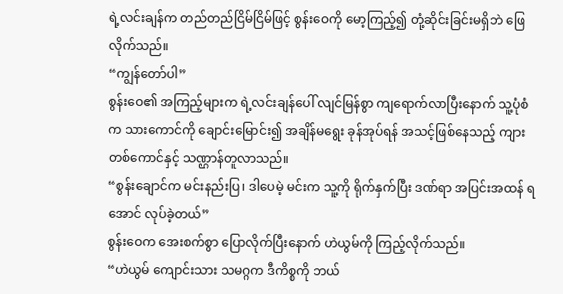ရဲ့လင်းချန်က တည်တည်ငြိမ်ငြိမ်ဖြင့် စွန်းဝေကို မော့ကြည့်၍ တုံ့ဆိုင်းခြင်းမရှိဘဲ ဖြေလိုက်သည်။
“ကျွန်တော်ပါ”
စွန်းဝေ၏ အကြည့်များက ရဲ့လင်းချန်‌ပေါ် လျင်မြန်စွာ ကျရောက်လာပြီးနောက် သူ့ပုံစံက သားကောင်ကို ချောင်းမြောင်း၍ အချိန်မရွေး ခုန်အုပ်ရန် အသင့်ဖြစ်နေသည့် ကျားတစ်ကောင်နှင့် သဏ္ဌာန်တူလာသည်။
“စွန်းချောင်က မင်းနည်းပြ၊ ဒါပေမဲ့ မင်းက သူ့ကို ရိုက်နှက်ပြီး ဒဏ်ရာ အပြင်းအထန် ရအောင် လုပ်ခဲ့တယ်”
စွန်းဝေက အေးစက်စွာ ပြောလိုက်ပြီးနောက် ဟဲယွမ်ကို ကြည့်လိုက်သည်။
“ဟဲယွမ် ကျောင်းသား သမဂ္ဂက ဒီကိစ္စကို ဘယ်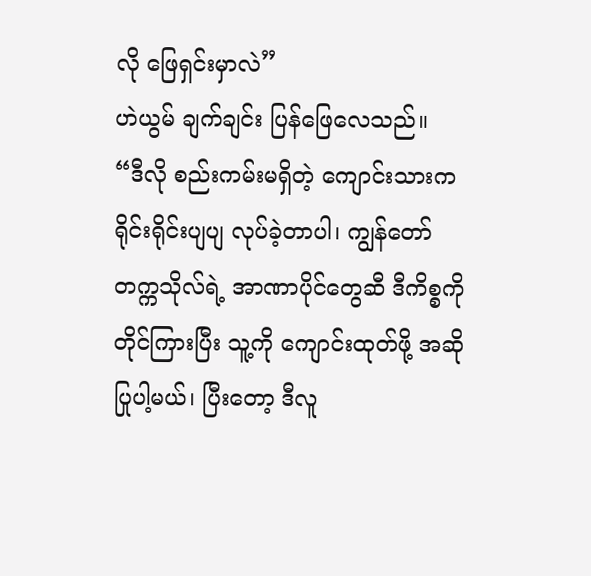လို ဖြေရှင်းမှာလဲ”
ဟဲယွမ် ချက်ချင်း ပြန်ဖြေလေသည်။
“ဒီလို စည်းကမ်းမရှိတဲ့ ကျောင်းသားက ရိုင်းရိုင်းပျပျ လုပ်ခဲ့တာပါ၊ ကျွန်တော် တက္ကသိုလ်ရဲ့ အာဏာပိုင်တွေဆီ ဒီကိစ္စကို တိုင်ကြားပြီး သူ့ကို ကျောင်းထုတ်ဖို့ အဆိုပြုပါ့မယ်၊ ပြီးတော့ ဒီလူ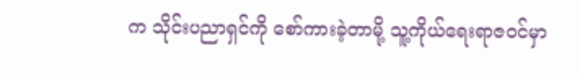က သိုင်းပညာရှင်ကို စော်ကားခဲ့တာမို့ သူ့ကိုယ်ရေးရာဇဝင်မှာ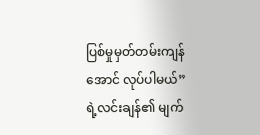ပြစ်မှုမှတ်တမ်းကျန်အောင် လုပ်ပါမယ်”
ရဲ့လင်းချန်၏ မျက်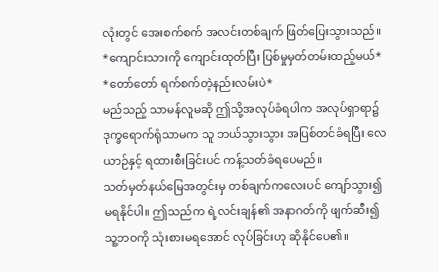လုံးတွင် အေးစက်စက် အလင်းတစ်ချက် ဖြတ်ပြေးသွားသည်။
*ကျောင်းသားကို ကျောင်းထုတ်ပြီး ပြစ်မှုမှတ်တမ်းထည့်မယ်*
*တော်တော် ရက်စက်တဲ့နည်းလမ်းပဲ*
မည်သည့် သာမန်လူမဆို ဤသို့အလုပ်ခံရပါက အလုပ်ရှာရာ၌ ဒုက္ခရောက်ရုံသာမက သူ ဘယ်သွားသွား အပြစ်တင်ခံရပြီး လေယာဉ်နှင့် ရထားစီးခြင်းပင် ကန့်သတ်ခံရပေမည်။
သတ်မှတ်နယ်မြေအတွင်းမှ တစ်ချက်ကလေးပင် ကျော်သွား၍ မရနိုင်ပါ။ ဤသည်က ရဲ့လင်းချန်၏ အနာဂတ်ကို ဖျက်ဆီး၍ သူ့ဘဝကို သုံးစားမရအောင် လုပ်ခြင်းဟု ဆိုနိုင်ပေ၏။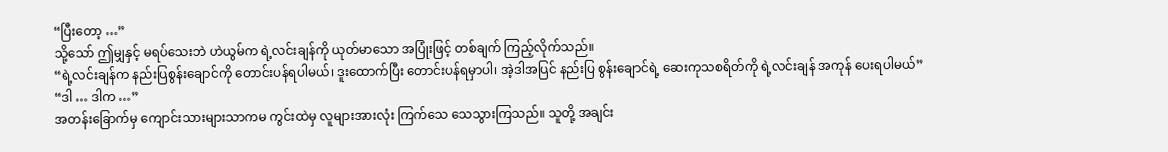“ပြီးတော့ …”
သို့သော် ဤမျှနှင့် မရပ်သေးဘဲ ဟဲယွမ်က ရဲ့လင်းချန်ကို ယုတ်မာသော အပြုံးဖြင့် တစ်ချက် ကြည့်လိုက်သည်။
“ရဲ့လင်းချန်က နည်းပြစွန်းချောင်ကို တောင်းပန်ရပါမယ်၊ ဒူးထောက်ပြီး တောင်းပန်ရမှာပါ၊ အဲ့ဒါအပြင် နည်းပြ စွန်းချောင်ရဲ့ ဆေးကုသစရိတ်ကို ရဲ့လင်းချန် အကုန် ပေးရပါမယ်”
“ဒါ … ဒါက …”
အတန်းခြောက်မှ ကျောင်းသားများသာကမ ကွင်းထဲမှ လူများအားလုံး ကြက်သေ သေသွားကြသည်။ သူတို့ အချင်း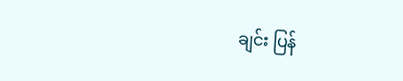ချင်း ပြန်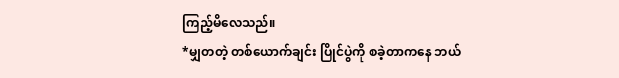ကြည့်မိလေသည်။
*မျှတတဲ့ တစ်ယောက်ချင်း ပြိုင်ပွဲကို စခဲ့တာကနေ ဘယ်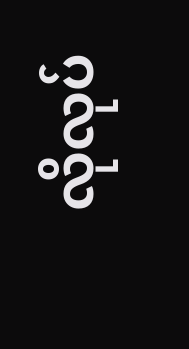လိုလုပ်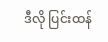ဒီလို ပြင်းထန်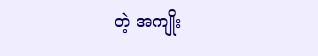တဲ့ အကျိုး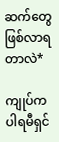ဆက်တွေ ဖြစ်လာရတာလဲ*

ကျုပ်က ပါရမီရှင်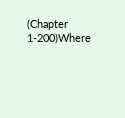(Chapter 1-200)Where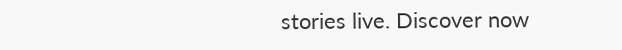stories live. Discover now